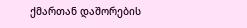ქმართან დაშორების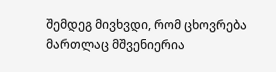შემდეგ მივხვდი, რომ ცხოვრება მართლაც მშვენიერია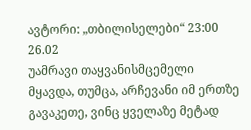ავტორი: „თბილისელები“ 23:00 26.02
უამრავი თაყვანისმცემელი მყავდა, თუმცა, არჩევანი იმ ერთზე გავაკეთე, ვინც ყველაზე მეტად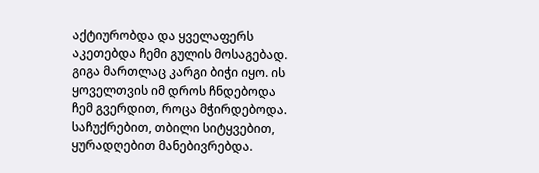აქტიურობდა და ყველაფერს აკეთებდა ჩემი გულის მოსაგებად. გიგა მართლაც კარგი ბიჭი იყო. ის ყოველთვის იმ დროს ჩნდებოდა ჩემ გვერდით, როცა მჭირდებოდა.
საჩუქრებით, თბილი სიტყვებით, ყურადღებით მანებივრებდა.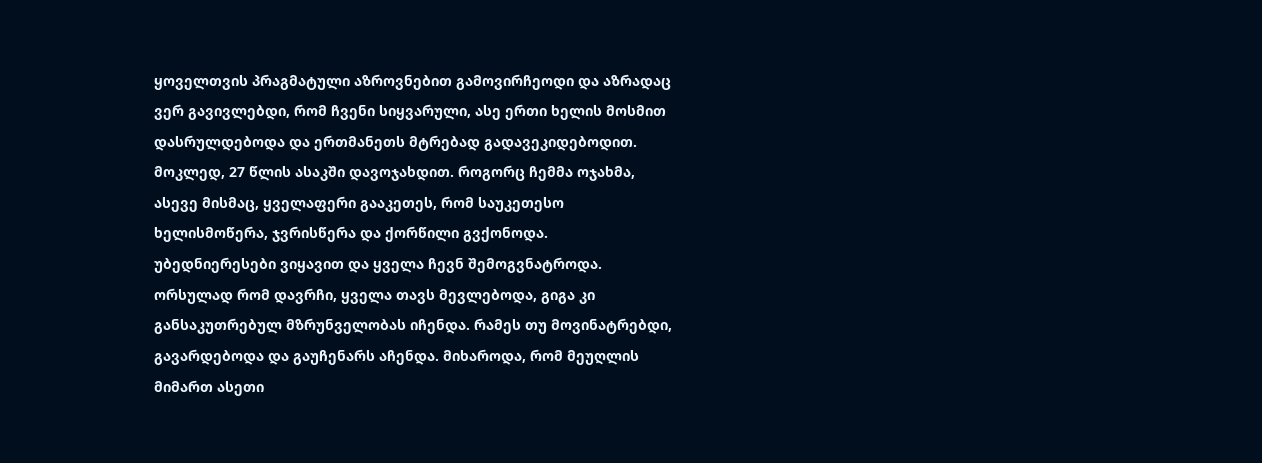ყოველთვის პრაგმატული აზროვნებით გამოვირჩეოდი და აზრადაც ვერ გავივლებდი, რომ ჩვენი სიყვარული, ასე ერთი ხელის მოსმით დასრულდებოდა და ერთმანეთს მტრებად გადავეკიდებოდით. მოკლედ, 27 წლის ასაკში დავოჯახდით. როგორც ჩემმა ოჯახმა, ასევე მისმაც, ყველაფერი გააკეთეს, რომ საუკეთესო ხელისმოწერა, ჯვრისწერა და ქორწილი გვქონოდა. უბედნიერესები ვიყავით და ყველა ჩევნ შემოგვნატროდა. ორსულად რომ დავრჩი, ყველა თავს მევლებოდა, გიგა კი განსაკუთრებულ მზრუნველობას იჩენდა. რამეს თუ მოვინატრებდი, გავარდებოდა და გაუჩენარს აჩენდა. მიხაროდა, რომ მეუღლის მიმართ ასეთი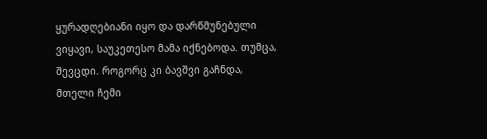ყურადღებიანი იყო და დარწმუნებული ვიყავი, საუკეთესო მამა იქნებოდა. თუმცა, შევცდი. როგორც კი ბავშვი გაჩნდა, მთელი ჩემი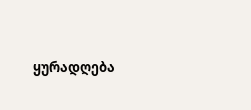ყურადღება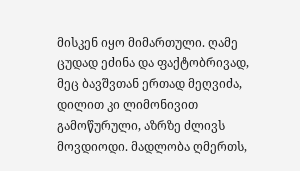მისკენ იყო მიმართული. ღამე ცუდად ეძინა და ფაქტობრივად, მეც ბავშვთან ერთად მეღვიძა, დილით კი ლიმონივით გამოწურული, აზრზე ძლივს მოვდიოდი. მადლობა ღმერთს,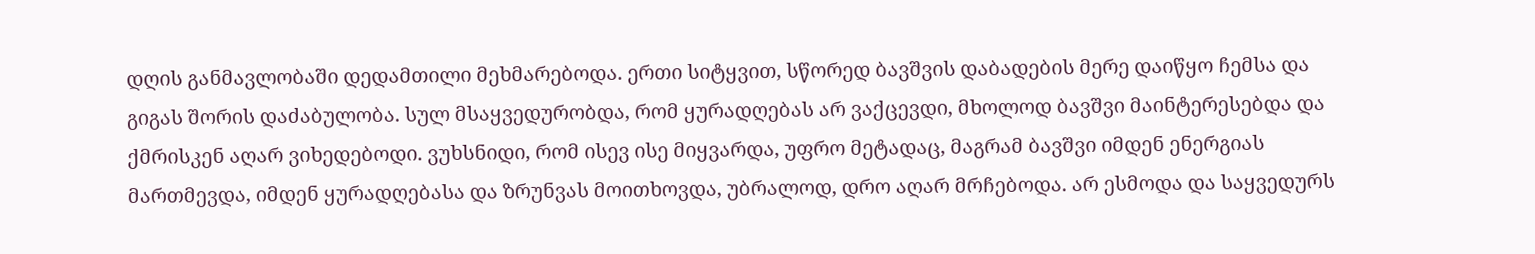დღის განმავლობაში დედამთილი მეხმარებოდა. ერთი სიტყვით, სწორედ ბავშვის დაბადების მერე დაიწყო ჩემსა და გიგას შორის დაძაბულობა. სულ მსაყვედურობდა, რომ ყურადღებას არ ვაქცევდი, მხოლოდ ბავშვი მაინტერესებდა და ქმრისკენ აღარ ვიხედებოდი. ვუხსნიდი, რომ ისევ ისე მიყვარდა, უფრო მეტადაც, მაგრამ ბავშვი იმდენ ენერგიას მართმევდა, იმდენ ყურადღებასა და ზრუნვას მოითხოვდა, უბრალოდ, დრო აღარ მრჩებოდა. არ ესმოდა და საყვედურს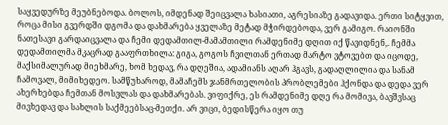საყვედურზე მეუბნებოდა. ბოლოს, იმდენად შეიცვალა ხასიათი, აგრესიაზე გადავიდა. ერთი სიტყვით, როცა მისი გვერდში დგომა და დახმარება ყველაზე მეტად მჭირდებოდა, ვერ გამიგო. რაიონში ნათესავი გარდაიცვალა და ჩემი დედამთილ-მამამთილი რამდენიმე დღით იქ წავიდნენ,. ჩემმა დედამთილმა მკაცრად გააფრთხილა: გიგა, გოგოს ჩვილთან ერთად მარტო ვტოვებთ და იცოდე, მაქსიმალურად მიეხმარე, ხომ ხედავ, რა დღეშია, ადამიანს აღარ ჰგავს, გადაღლილია და სანამ ჩამოვალ, მიმიხედეო. სამწუხაროდ, მამაჩემს ჯანმრთელობის პრობლემები ჰქონდა და დედა ვერ ახერხებდა ჩემთან მოსვლას და დახმარებას. ვიფიქრე, ეს რამდენიმე დღე რა მომივა, ბავშვსაც მივხედავ და სახლის საქმეებსაც-მეთქი. არ ვიცი, ბედისწერა იყო თუ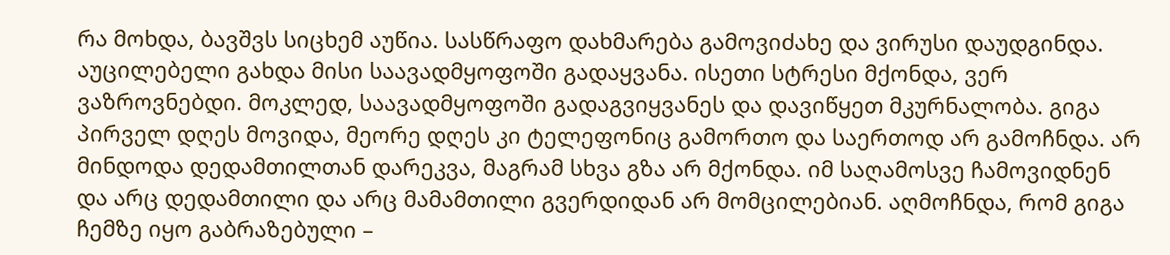რა მოხდა, ბავშვს სიცხემ აუწია. სასწრაფო დახმარება გამოვიძახე და ვირუსი დაუდგინდა. აუცილებელი გახდა მისი საავადმყოფოში გადაყვანა. ისეთი სტრესი მქონდა, ვერ ვაზროვნებდი. მოკლედ, საავადმყოფოში გადაგვიყვანეს და დავიწყეთ მკურნალობა. გიგა პირველ დღეს მოვიდა, მეორე დღეს კი ტელეფონიც გამორთო და საერთოდ არ გამოჩნდა. არ მინდოდა დედამთილთან დარეკვა, მაგრამ სხვა გზა არ მქონდა. იმ საღამოსვე ჩამოვიდნენ და არც დედამთილი და არც მამამთილი გვერდიდან არ მომცილებიან. აღმოჩნდა, რომ გიგა ჩემზე იყო გაბრაზებული –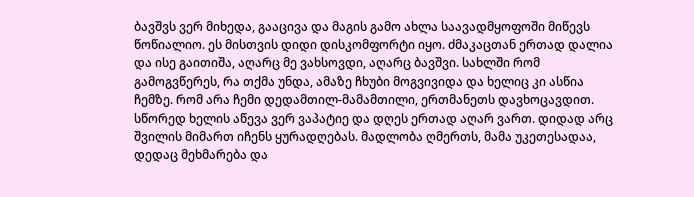ბავშვს ვერ მიხედა, გააცივა და მაგის გამო ახლა საავადმყოფოში მიწევს წოწიალიო. ეს მისთვის დიდი დისკომფორტი იყო. ძმაკაცთან ერთად დალია და ისე გაითიშა, აღარც მე ვახსოვდი, აღარც ბავშვი. სახლში რომ გამოგვწერეს, რა თქმა უნდა, ამაზე ჩხუბი მოგვივიდა და ხელიც კი ასწია ჩემზე. რომ არა ჩემი დედამთილ-მამამთილი, ერთმანეთს დავხოცავდით. სწორედ ხელის აწევა ვერ ვაპატიე და დღეს ერთად აღარ ვართ. დიდად არც შვილის მიმართ იჩენს ყურადღებას. მადლობა ღმერთს, მამა უკეთესადაა, დედაც მეხმარება და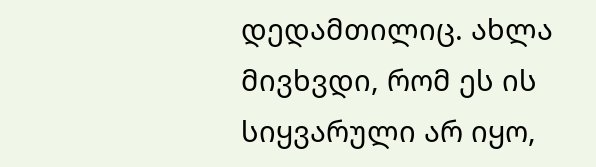დედამთილიც. ახლა მივხვდი, რომ ეს ის სიყვარული არ იყო,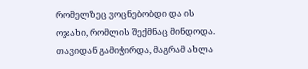რომელზეც ვოცნებობდი და ის ოჯახი, რომლის შექმნაც მინდოდა. თავიდან გამიჭირდა, მაგრამ ახლა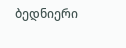ბედნიერი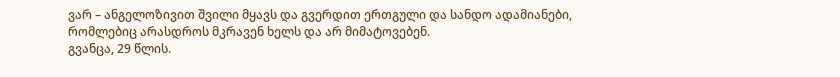ვარ – ანგელოზივით შვილი მყავს და გვერდით ერთგული და სანდო ადამიანები, რომლებიც არასდროს მკრავენ ხელს და არ მიმატოვებენ.
გვანცა, 29 წლის.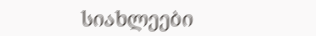სიახლეები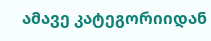ამავე კატეგორიიდან